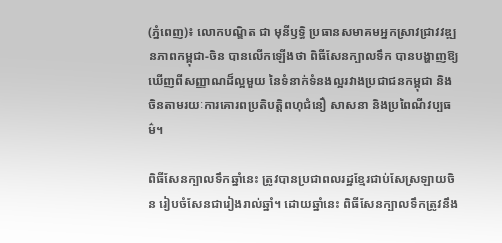(ភ្នំពេញ)៖ លោកបណ្ឌិត ជា មុនីឫទ្ធិ ប្រធានសមាគមអ្នកស្រាវជ្រាវវឌ្ឍនភាពកម្ពុជា-ចិន បានលើកឡើងថា ពិធីសែនក្បាលទឹក បានបង្ហាញឱ្យឃើញពីសញ្ញាណដ៏ល្អមួយ នៃទំនាក់ទំនងល្អរវាងប្រជាជនកម្ពុជា និងចិនតាមរយៈការគោរពប្រតិបត្តិពហុជំនឿ សាសនា និងប្រពៃណីវប្បធម៌។

ពិធីសែនក្បាលទឹកឆ្នាំនេះ ត្រូវបានប្រជាពលរដ្ឋខ្មែរជាប់សែស្រឡាយចិន រៀបចំសែនជារៀងរាល់ឆ្នាំ។ ដោយឆ្នាំនេះ ពិធីសែនក្បាលទឹកត្រូវនឹង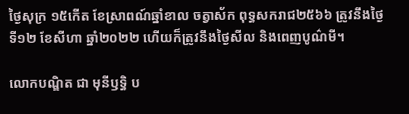ថ្ងៃសុក្រ ១៥កើត ខែស្រាពណ៍ឆ្នាំខាល ចត្វាស័ក ពុទ្ធសករាជ២៥៦៦ ត្រូវនឹងថ្ងៃទី១២ ខែសីហា ឆ្នាំ២០២២ ហើយក៏ត្រូវនឹងថ្ងៃសីល និងពេញបូណ៌មី។

លោកបណ្ឌិត ជា មុនីឫទ្ធិ ប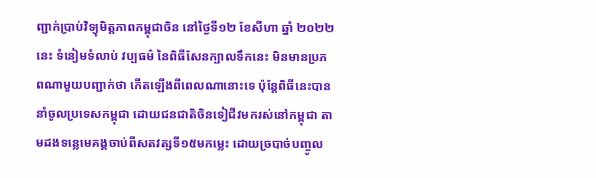ញ្ជាក់ប្រាប់វិទ្យុមិត្តភាពកម្ពុជាចិន នៅថ្ងៃទី១២ ខែសីហា ឆ្នាំ ២០២២នេះ ទំនៀមទំលាប់ វប្បធម៌ នៃពិធីសែនក្បាលទឹកនេះ មិនមានប្រភពណាមួយបញ្ជាក់ថា កើតឡើងពីពេលណានោះទេ ប៉ុន្តែពិធីនេះបាននាំចូលប្រទេសកម្ពុជា ដោយជនជាតិចិនទៀជីវមករស់នៅកម្ពុជា តាមដងទន្លេមេគង្គចាប់ពីសតវត្សទី១៥មកម្លេះ ដោយច្របាច់បញ្ចូល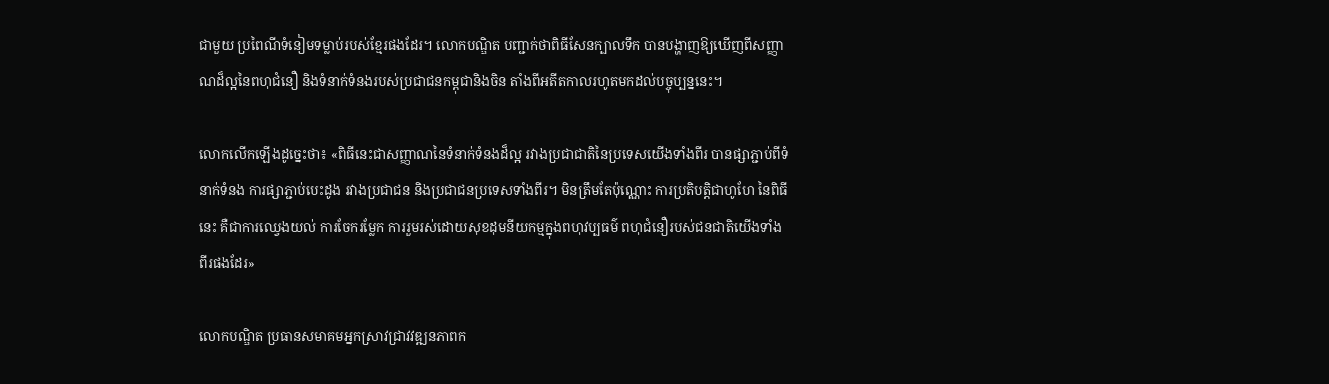ជាមួយ ប្រពៃណីទំនៀមទម្លាប់របស់ខ្មែរផងដែរ។ លោកបណ្ឌិត បញ្ជាក់ថាពិធីសែនក្បាលទឹក បានបង្ហាញឱ្យឃើញពីសញ្ញាណដ៏ល្អនៃពហុជំនឿ និងទំនាក់ទំនងរបស់ប្រជាជនកម្ពុជានិងចិន តាំងពីអតីតកាលរហូតមកដល់បច្ចុប្បន្ននេះ។

លោកលើកឡើងដូច្នេះថា៖ «ពិធីនេះជាសញ្ញាណនៃទំនាក់ទំនងដ៏ល្អ រវាងប្រជាជាតិនៃប្រទេសយើងទាំងពីរ បានផ្សាភ្ជាប់ពីទំនាក់ទំនង ការផ្សាភ្ជាប់បេះដូង រវាងប្រជាជន និងប្រជាជនប្រទេសទាំងពីរ។ មិនត្រឹមតែប៉ុណ្ណោះ ការប្រតិបត្តិជាហូហែ នៃពិធីនេះ គឺជាការឈ្វេងយល់ ការចែករម្លែក ការរួមរស់ដោយសុខដុមនីយកម្មក្នុងពហុវប្បធម៌ ពហុជំនឿរបស់ជនជាតិយើងទាំងពីរផងដែរ»

លោកបណ្ឌិត ប្រធានសមាគមអ្នកស្រាវជ្រាវវឌ្ឍនភាពក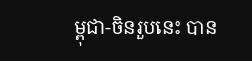ម្ពុជា-ចិនរួបនេះ បាន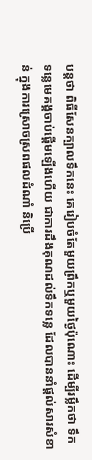បន្តថា ពិធីសែនក្បាលទឹកនេះ គេរៀបចំតែមួយព្រឹកឬមួយថ្ងៃប៉ុណោះ ដើម្បីរម្លឹកថា ទឹកទន្លេមេគង្គចាប់ផ្តើមឡើងហើយ ជាការដឹងគុណដល់ទឹកទន្លេ ដែលបាននាំផ្តល់សារសំខាន់ ក្នុងការស្រោចស្រពផលដំណាំ និប្រើ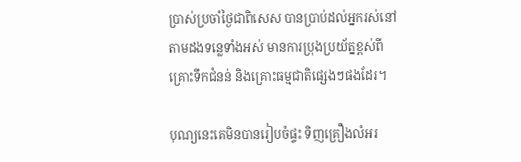ប្រាស់ប្រចាំថ្ងៃជាពិសេស បានប្រាប់ដល់អ្នករស់នៅតាមដងទន្លេទាំងអស់ មានការប្រុងប្រយ័ត្នខ្ពស់ពីគ្រោះទឹកជំនន់ និងគ្រោះធម្មជាតិផ្សេងៗផងដែរ។

បុណ្យនេះគេមិនបានរៀបចំផ្ទះ ទិញគ្រឿងលំអរ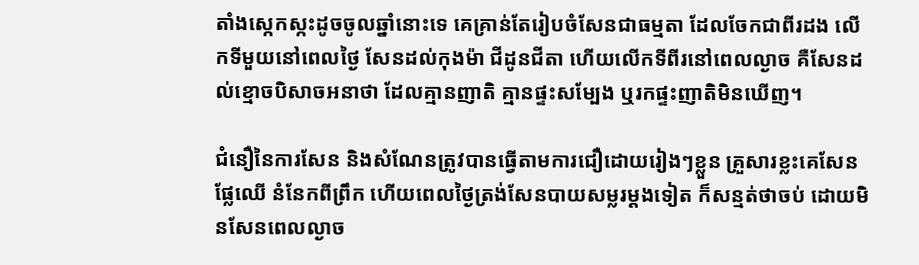តាំងស្កេកស្កះដូចចូលឆ្នាំនោះទេ គេគ្រាន់តែរៀបចំសែនជាធម្មតា ដែលចែកជាពីរដង លើកទីមួយនៅពេលថ្ងៃ សែនដល់កុងម៉ា ជីដូនជីតា ហើយលើកទីពីរនៅពេលល្ងាច គឺសែនដល់ខ្មោចបិសាចអនាថា ដែលគ្មានញាតិ គ្មានផ្ទះសម្បែង ឬរកផ្ទះញាតិមិនឃើញ។

ជំនឿនៃការសែន និងសំណែនត្រូវបានធ្វើតាមការជឿដោយរៀងៗខ្លួន គ្រួសារខ្លះគេសែនផ្លែឈើ នំនែកពីព្រឹក ហើយពេលថ្ងៃត្រង់សែនបាយសម្លរម្តងទៀត ក៏សន្មត់ថាចប់ ដោយមិនសែនពេលល្ងាច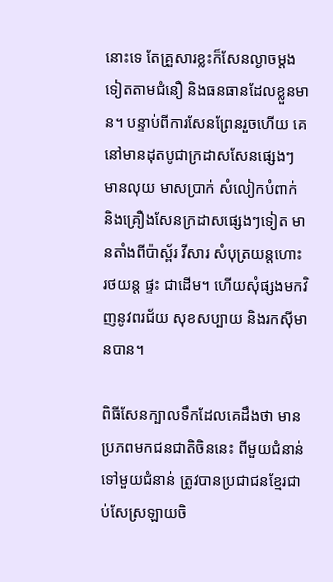នោះទេ តែគ្រួសារខ្លះក៏សែនល្ងាចម្តងទៀតតាមជំនឿ និងធនធានដែលខ្លួនមាន។ បន្ទាប់ពីការសែនព្រែនរួចហើយ គេនៅមានដុតបូជាក្រដាសសែនផ្សេងៗ មានលុយ មាសប្រាក់ សំលៀកបំពាក់ និងគ្រឿងសែនក្រដាសផ្សេងៗទៀត មានតាំងពីប៉ាស្ព័រ វីសារ សំបុត្រយន្តហោះ រថយន្ត ផ្ទះ ជាដើម។ ហើយសុំផ្សងមកវិញនូវពរជ័យ សុខសប្បាយ និងរកស៊ីមានបាន។

ពិធីសែនក្បាលទឹកដែលគេដឹងថា មានប្រភពមកជនជាតិចិននេះ ពីមួយជំនាន់ទៅមួយជំនាន់ ត្រូវបានប្រជាជនខ្មែរជាប់សែស្រឡាយចិ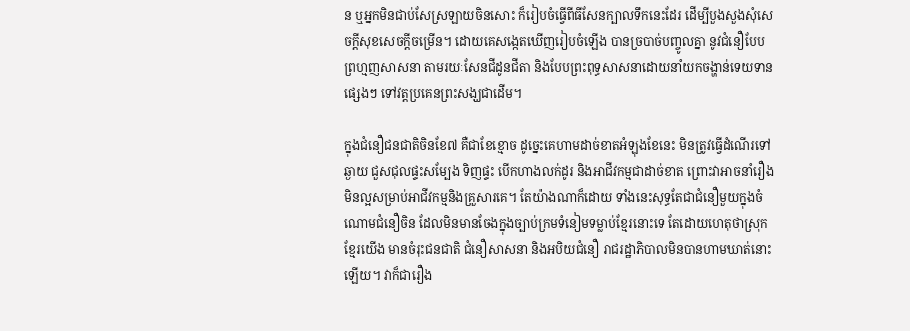ន ឬអ្នកមិនជាប់សែស្រឡាយចិនសោះ ក៏រៀបចំធ្វើពីធីសែនក្បាលទឹកនេះដែរ ដើម្បីបួងសួងសុំសេចក្តីសុខសេចក្តីចម្រើន។ ដោយគេសង្កេតឃើញរៀបចំឡើង បានច្របាច់បញ្ចូលគ្នា នូវជំនឿបែបព្រហ្មញសាសនា តាមរយៈសែនជីដូនជីតា និងបែបព្រះពុទ្ធសាសនាដោយនាំយកចង្ហាន់ទេយទានផ្សេងៗ ទៅវត្តប្រគេនព្រះសង្ឃជាដើម។

ក្នុងជំនឿជនជាតិចិនខែ៧ គឺជាខែខ្មោច ដូច្នេះគេហាមដាច់ខាតអំឡុងខែនេះ មិនត្រូវធ្វើដំណើរទៅឆ្ងាយ ជួសជុលផ្ទះសម្បែង ទិញផ្ទះ បើកហាងលក់ដូរ និងអាជីវកម្មជាដាច់ខាត ព្រោះវាអាចនាំរឿងមិនល្អសម្រាប់អាជីវកម្មនិងគ្រួសារគេ។ តែយ៉ាងណាក៏ដោយ ទាំងនេះសុទ្ធតែជាជំនឿមួយក្នុងចំណោមជំនឿចិន ដែលមិនមានចែងក្នុងច្បាប់ក្រមទំនៀមទម្លាប់ខ្មែរនោះទេ តែដោយហេតុថាស្រុកខ្មែរយើង មានចំរុះជនជាតិ ជំនឿសាសនា និងអបិយជំនឿ រាជរដ្ឋាភិបាលមិនបានហាមឃាត់នោះឡើយ។ វាក៏ជារឿង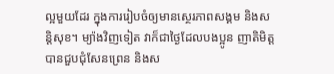ល្អមួយដែរ ក្នុងការរៀបចំឲ្យមានស្ថេរភាពសង្គម និងសន្តិសុខ។ ម្យ៉ាងវិញទៀត វាក៏ជាថ្ងៃដែលបងប្អូន ញាតិមិត្តបានជួបជុំសែនព្រេន និងស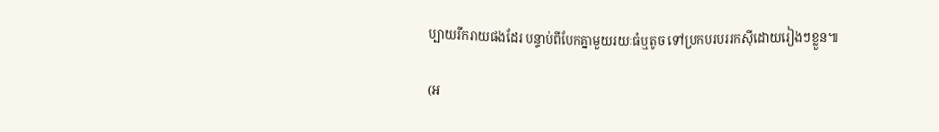ប្បាយរីករាយផងដែរ បន្ទាប់ពីបែកគ្នាមួយរយៈធំឬតូច ទៅប្រកបរបររកស៊ីដោយរៀងៗខ្លួន៕

(អ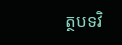ត្ថបទវិ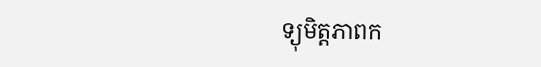ទ្យុមិត្តភាពក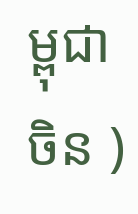ម្ពុជាចិន )